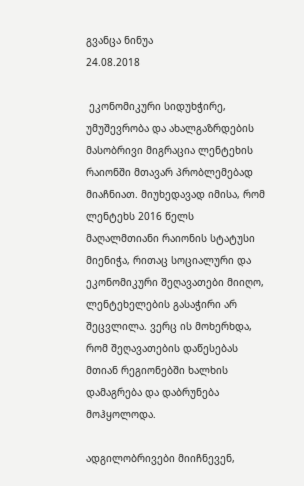გვანცა ნინუა
24.08.2018

 ეკონომიკური სიდუხჭირე, უმუშევრობა და ახალგაზრდების მასობრივი მიგრაცია ლენტეხის რაიონში მთავარ პრობლემებად მიაჩნიათ. მიუხედავად იმისა, რომ ლენტეხს 2016 წელს მაღალმთიანი რაიონის სტატუსი მიენიჭა, რითაც სოციალური და ეკონომიკური შეღავათები მიიღო, ლენტეხელების გასაჭირი არ შეცვლილა. ვერც ის მოხერხდა, რომ შეღავათების დაწესებას მთიან რეგიონებში ხალხის დამაგრება და დაბრუნება მოჰყოლოდა.

ადგილობრივები მიიჩნევენ,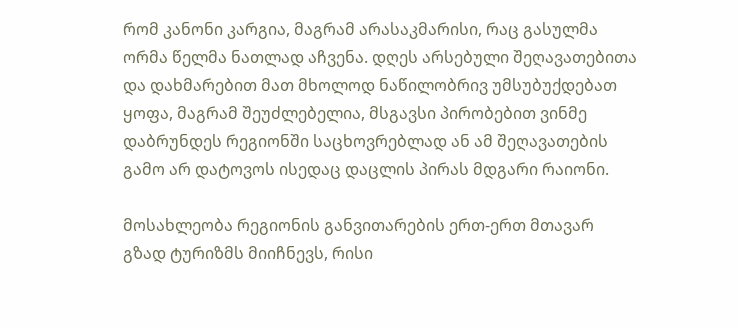რომ კანონი კარგია, მაგრამ არასაკმარისი, რაც გასულმა ორმა წელმა ნათლად აჩვენა. დღეს არსებული შეღავათებითა და დახმარებით მათ მხოლოდ ნაწილობრივ უმსუბუქდებათ ყოფა, მაგრამ შეუძლებელია, მსგავსი პირობებით ვინმე დაბრუნდეს რეგიონში საცხოვრებლად ან ამ შეღავათების გამო არ დატოვოს ისედაც დაცლის პირას მდგარი რაიონი.

მოსახლეობა რეგიონის განვითარების ერთ-ერთ მთავარ გზად ტურიზმს მიიჩნევს, რისი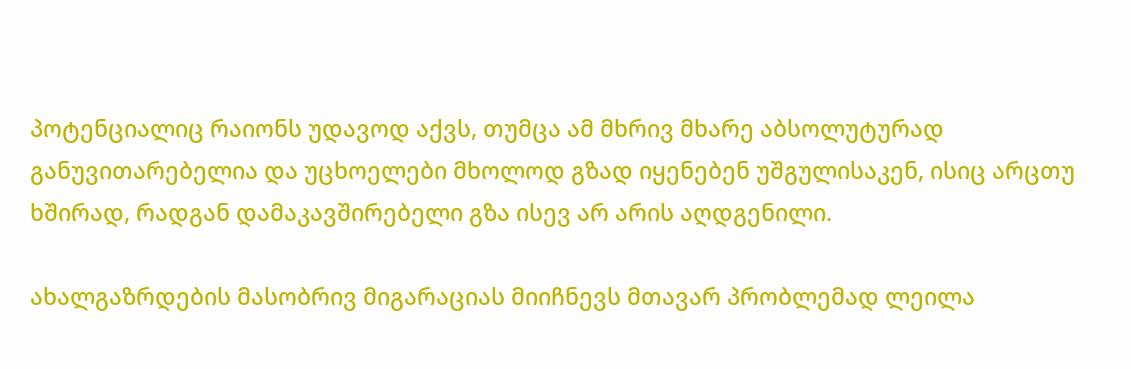პოტენციალიც რაიონს უდავოდ აქვს, თუმცა ამ მხრივ მხარე აბსოლუტურად განუვითარებელია და უცხოელები მხოლოდ გზად იყენებენ უშგულისაკენ, ისიც არცთუ ხშირად, რადგან დამაკავშირებელი გზა ისევ არ არის აღდგენილი.

ახალგაზრდების მასობრივ მიგარაციას მიიჩნევს მთავარ პრობლემად ლეილა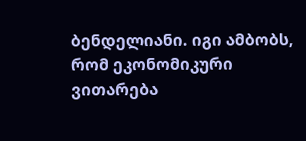ბენდელიანი. იგი ამბობს, რომ ეკონომიკური ვითარება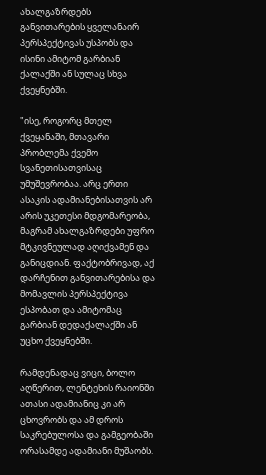ახალგაზრდებს განვითარების ყველანაირ პერსპექტივას უსპობს და ისინი ამიტომ გარბიან ქალაქში ან სულაც სხვა ქვეყნებში.

"ისე, როგორც მთელ ქვეყანაში, მთავარი პრობლემა ქვემო სვანეთისათვისაც უმუშევრობაა. არც ერთი ასაკის ადამიანებისათვის არ არის უკეთესი მდგომარეობა, მაგრამ ახალგაზრდები უფრო მტკივნეულად აღიქვამენ და განიცდიან. ფაქტობრივად, აქ დარჩენით განვითარებისა და მომავლის პერსპექტივა ესპობათ და ამიტომაც გარბიან დედაქალაქში ან უცხო ქვეყნებში.

რამდენადაც ვიცი, ბოლო აღწერით, ლენტეხის რაიონში ათასი ადამიანიც კი არ ცხოვრობს და ამ დროს საკრებულოსა და გამგეობაში ორასამდე ადამიანი მუშაობს.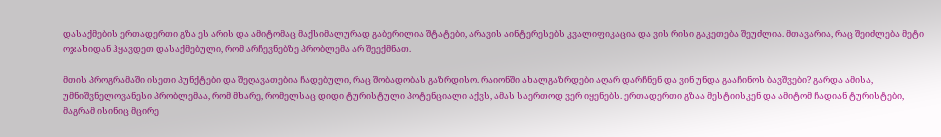დასაქმების ერთადერთი გზა ეს არის და ამიტომაც მაქსიმალურად გაბერილია შტატები, არავის აინტერესებს კვალიფიკაცია და ვის რისი გაკეთება შეუძლია. მთავარია, რაც შეიძლება მეტი ოჯახიდან ჰყავდეთ დასაქმებული, რომ არჩევნებზე პრობლემა არ შეექმნათ.

მთის პროგრამაში ისეთი პუნქტები და შეღავათებია ჩადებული, რაც შობადობას გაზრდისო. რაიონში ახალგაზრდები აღარ დარჩნენ და ვინ უნდა გააჩინოს ბავშვები? გარდა ამისა, უმნიშვნელოვანესი პრობლემაა, რომ მხარე, რომელსაც დიდი ტურისტული პოტენციალი აქვს, ამას საერთოდ ვერ იყენებს. ერთადერთი გზაა მესტიისკენ და ამიტომ ჩადიან ტურისტები, მაგრამ ისინიც მცირე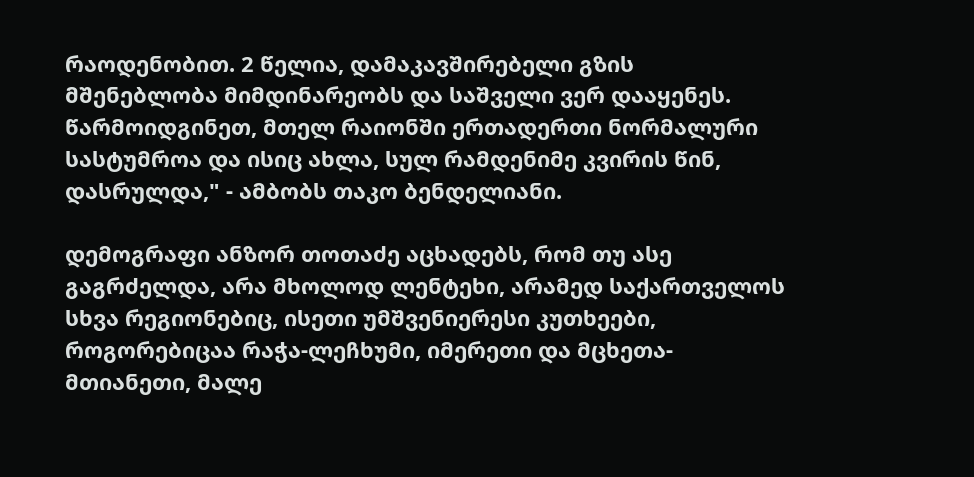რაოდენობით. 2 წელია, დამაკავშირებელი გზის მშენებლობა მიმდინარეობს და საშველი ვერ დააყენეს. წარმოიდგინეთ, მთელ რაიონში ერთადერთი ნორმალური სასტუმროა და ისიც ახლა, სულ რამდენიმე კვირის წინ, დასრულდა," - ამბობს თაკო ბენდელიანი.

დემოგრაფი ანზორ თოთაძე აცხადებს, რომ თუ ასე გაგრძელდა, არა მხოლოდ ლენტეხი, არამედ საქართველოს სხვა რეგიონებიც, ისეთი უმშვენიერესი კუთხეები, როგორებიცაა რაჭა-ლეჩხუმი, იმერეთი და მცხეთა-მთიანეთი, მალე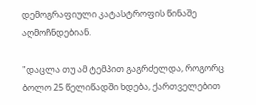დემოგრაფიული კატასტროფის წინაშე აღმოჩნდებიან.

"დაცლა თუ ამ ტემპით გაგრძელდა, როგორც ბოლო 25 წელიწადში ხდება, ქართველებით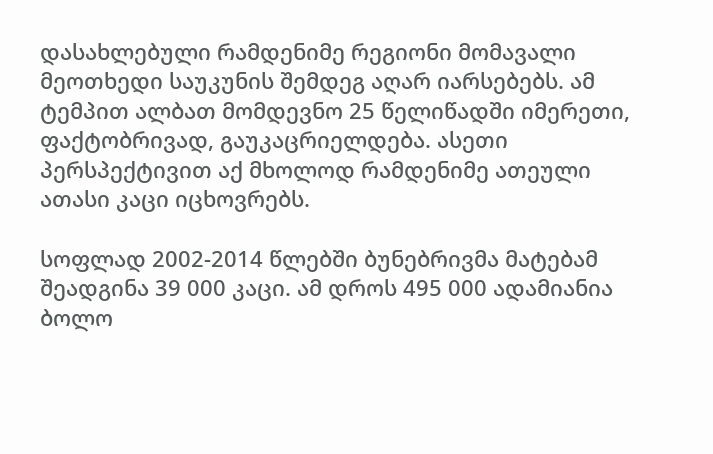დასახლებული რამდენიმე რეგიონი მომავალი მეოთხედი საუკუნის შემდეგ აღარ იარსებებს. ამ ტემპით ალბათ მომდევნო 25 წელიწადში იმერეთი, ფაქტობრივად, გაუკაცრიელდება. ასეთი პერსპექტივით აქ მხოლოდ რამდენიმე ათეული ათასი კაცი იცხოვრებს.

სოფლად 2002-2014 წლებში ბუნებრივმა მატებამ შეადგინა 39 000 კაცი. ამ დროს 495 000 ადამიანია ბოლო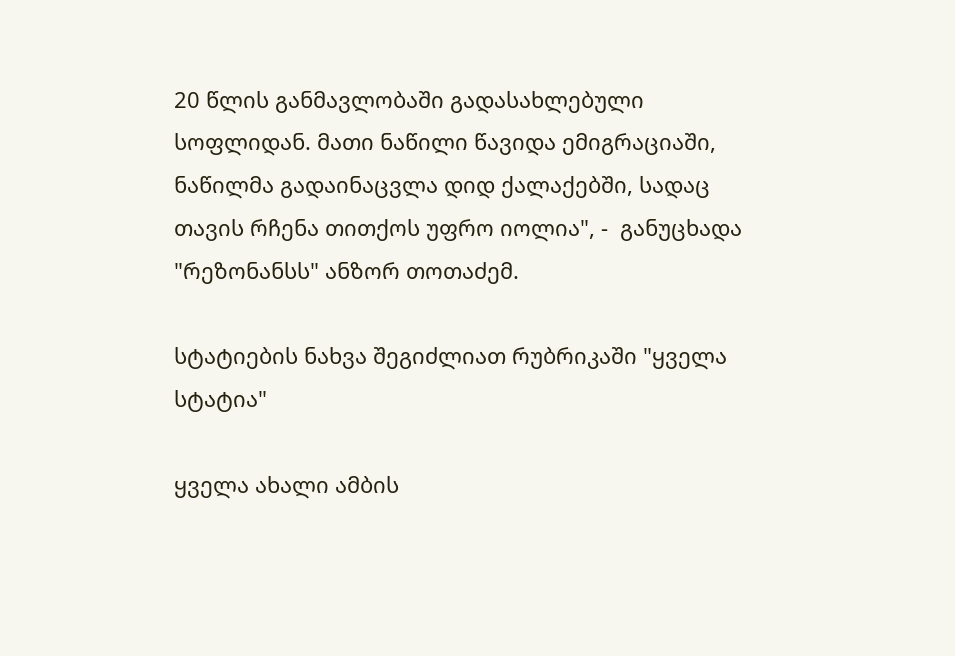20 წლის განმავლობაში გადასახლებული სოფლიდან. მათი ნაწილი წავიდა ემიგრაციაში, ნაწილმა გადაინაცვლა დიდ ქალაქებში, სადაც თავის რჩენა თითქოს უფრო იოლია", -  განუცხადა "რეზონანსს" ანზორ თოთაძემ.

სტატიების ნახვა შეგიძლიათ რუბრიკაში "ყველა სტატია"

ყველა ახალი ამბის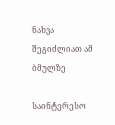ნახვა შეგიძლიათ ამ ბმულზე

საინტერესო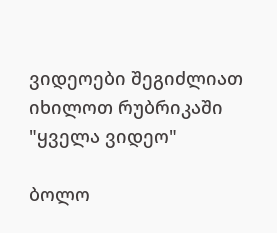ვიდეოები შეგიძლიათ იხილოთ რუბრიკაში "ყველა ვიდეო"

ბოლო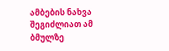ამბების ნახვა შეგიძლიათ ამ ბმულზე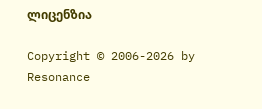ლიცენზია

Copyright © 2006-2026 by Resonance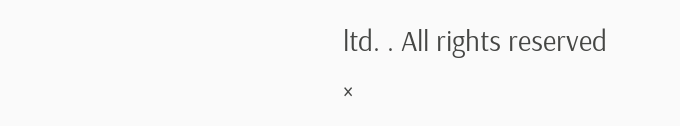ltd. . All rights reserved
×